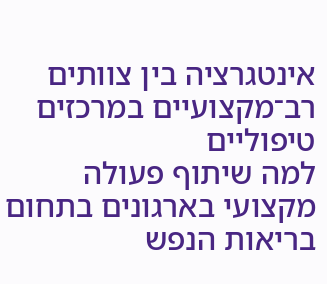אינטגרציה בין צוותים רב־מקצועיים במרכזים טיפוליים
למה שיתוף פעולה מקצועי בארגונים בתחום בריאות הנפש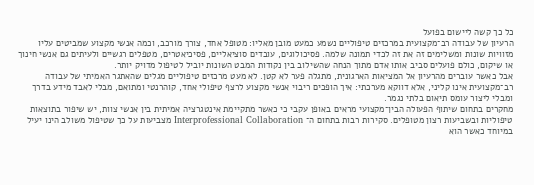כל כך קשה ליישום בפועל
הרעיון של עבודה רב־מקצועית במרכזים טיפוליים נשמע כמעט מובן מאליו: מטופל אחד, צורך מורכב, וכמה אנשי מקצוע שמביטים עליו מזוויות שונות ומשלימים זה את זה לכדי תמונה שלמה. פסיכולוגים, עובדים סוציאליים, פסיכיאטרים, מטפלים רגשיים ולעיתים גם אנשי חינוך או שיקום, כולם פועלים סביב אותו אדם מתוך הנחה שהשילוב בין נקודות המבט השונות יוביל לטיפול מדויק יותר.
אבל כאשר עוברים מהרעיון אל המציאות הארגונית, מתגלה פער לא קטן. לא מעט מרכזים טיפוליים מגלים שהאתגר האמיתי של עבודה רב־מקצועית אינו קליני, אלא דווקא מערכתי: איך הופכים ריבוי אנשי מקצוע לרצף טיפולי אחד, קוהרנטי ומתואם, מבלי לאבד מידע בדרך ומבלי ליצור עומס תיאום בלתי נגמר.
מחקרים בתחום שיתוף הפעולה הבין־מקצועי מראים באופן עקבי כי כאשר מתקיימת אינטגרציה אמיתית בין אנשי צוות, יש שיפור בתוצאות טיפוליות ובשביעות רצון מטופלים. סקירות רבות בתחום ה־ Interprofessional Collaboration מצביעות על כך שטיפול משולב הינו יעיל במיוחד כאשר הוא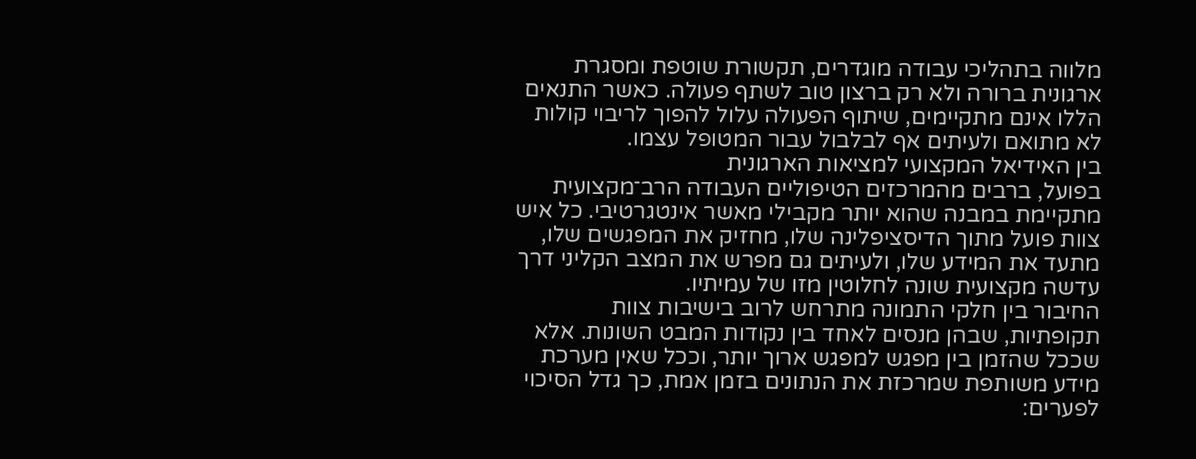מלווה בתהליכי עבודה מוגדרים, תקשורת שוטפת ומסגרת ארגונית ברורה ולא רק ברצון טוב לשתף פעולה. כאשר התנאים הללו אינם מתקיימים, שיתוף הפעולה עלול להפוך לריבוי קולות לא מתואם ולעיתים אף לבלבול עבור המטופל עצמו.
בין האידיאל המקצועי למציאות הארגונית
בפועל, ברבים מהמרכזים הטיפוליים העבודה הרב־מקצועית מתקיימת במבנה שהוא יותר מקבילי מאשר אינטגרטיבי. כל איש צוות פועל מתוך הדיסציפלינה שלו, מחזיק את המפגשים שלו, מתעד את המידע שלו, ולעיתים גם מפרש את המצב הקליני דרך עדשה מקצועית שונה לחלוטין מזו של עמיתיו.
החיבור בין חלקי התמונה מתרחש לרוב בישיבות צוות תקופתיות, שבהן מנסים לאחד בין נקודות המבט השונות. אלא שככל שהזמן בין מפגש למפגש ארוך יותר, וככל שאין מערכת מידע משותפת שמרכזת את הנתונים בזמן אמת, כך גדל הסיכוי לפערים: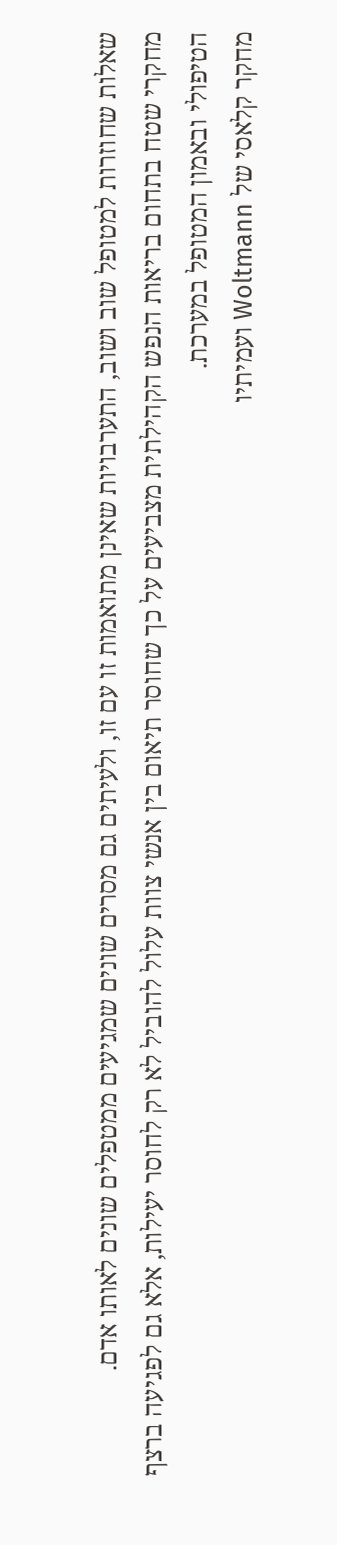שאלות שחוזרות למטופל שוב ושוב, התערבויות שאינן מתואמות זו עם זו, ולעיתים גם מסרים שונים שמגיעים ממטפלים שונים לאותו אדם.
מחקרי שטח בתחום בריאות הנפש הקהילתית מצביעים על כך שחוסר תיאום בין אנשי צוות עלול להוביל לא רק לחוסר יעילות, אלא גם לפגיעה ברצף הטיפולי ובאמון המטופל במערכת.
מחקר קלאסי של Woltmann ועמיתיו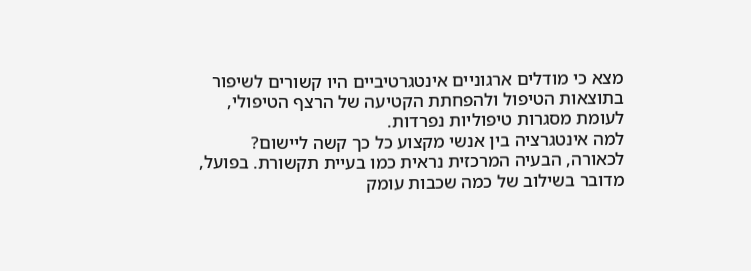מצא כי מודלים ארגוניים אינטגרטיביים היו קשורים לשיפור בתוצאות הטיפול ולהפחתת הקטיעה של הרצף הטיפולי, לעומת מסגרות טיפוליות נפרדות.
למה אינטגרציה בין אנשי מקצוע כל כך קשה ליישום?
לכאורה, הבעיה המרכזית נראית כמו בעיית תקשורת. בפועל, מדובר בשילוב של כמה שכבות עומק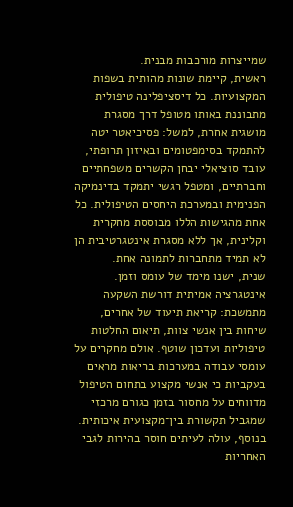שמייצרות מורכבות מבנית.
ראשית, קיימת שונות מהותית בשפות המקצועיות. כל דיסציפלינה טיפולית מתבוננת באותו מטופל דרך מסגרת מושגית אחרת, למשל: פסיכיאטר יטה להתמקד בסימפטומים ובאיזון תרופתי, עובד סוציאלי יבחן הקשרים משפחתיים וחברתיים, ומטפל רגשי יתמקד בדינמיקה הפנימית ובמערכת היחסים הטיפולית. כל אחת מהגישות הללו מבוססת מחקרית וקלינית, אך ללא מסגרת אינטגרטיבית הן לא תמיד מתחברות לתמונה אחת.
שנית, ישנו מימד של עומס וזמן. אינטגרציה אמיתית דורשת השקעה מתמשכת: קריאת תיעוד של אחרים, שיחות בין אנשי צוות, תיאום החלטות טיפוליות ועדכון שוטף. אולם מחקרים על עומסי עבודה במערכות בריאות מראים בעקביות כי אנשי מקצוע בתחום הטיפול מדווחים על מחסור בזמן כגורם מרכזי שמגביל תקשורת בין־מקצועית איכותית.
בנוסף, עולה לעיתים חוסר בהירות לגבי האחריות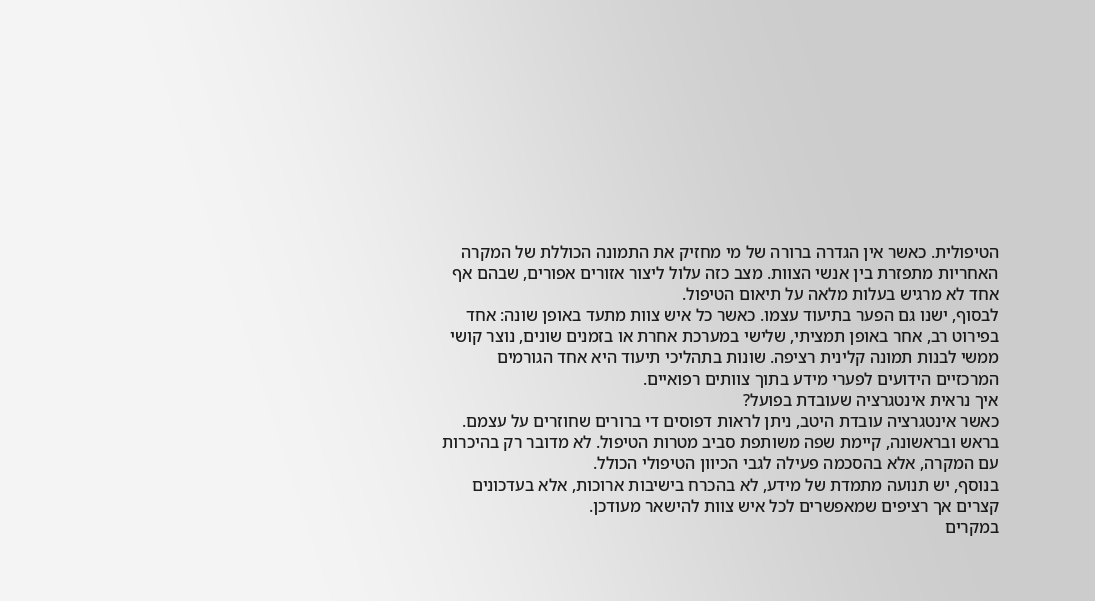הטיפולית. כאשר אין הגדרה ברורה של מי מחזיק את התמונה הכוללת של המקרה האחריות מתפזרת בין אנשי הצוות. מצב כזה עלול ליצור אזורים אפורים, שבהם אף אחד לא מרגיש בעלות מלאה על תיאום הטיפול.
לבסוף, ישנו גם הפער בתיעוד עצמו. כאשר כל איש צוות מתעד באופן שונה: אחד בפירוט רב, אחר באופן תמציתי, שלישי במערכת אחרת או בזמנים שונים, נוצר קושי ממשי לבנות תמונה קלינית רציפה. שונות בתהליכי תיעוד היא אחד הגורמים המרכזיים הידועים לפערי מידע בתוך צוותים רפואיים.
איך נראית אינטגרציה שעובדת בפועל?
כאשר אינטגרציה עובדת היטב, ניתן לראות דפוסים די ברורים שחוזרים על עצמם.
בראש ובראשונה, קיימת שפה משותפת סביב מטרות הטיפול. לא מדובר רק בהיכרות עם המקרה, אלא בהסכמה פעילה לגבי הכיוון הטיפולי הכולל.
בנוסף, יש תנועה מתמדת של מידע, לא בהכרח בישיבות ארוכות, אלא בעדכונים קצרים אך רציפים שמאפשרים לכל איש צוות להישאר מעודכן.
במקרים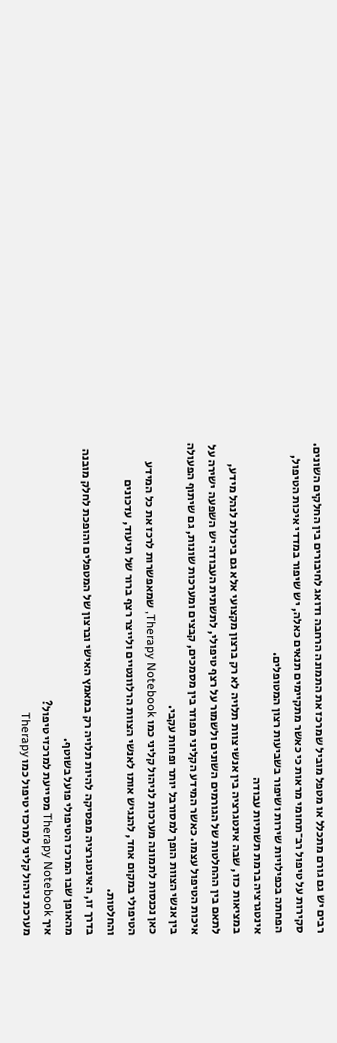רבים יש גם גורם מתכלל או מטפל מוביל שמרכז את התמונה הרחבה ודואג לחיבורים בין החלקים השונים.
סקירות על טיפול רב־תחומי מראות כי כאשר מתקיימים תנאים כאלה, יש שיפור במדדי איכות הטיפול, הפחתה בכפילויות שירות ושיפור בשביעות רצון המטופלים.
אינטגרציה ברמת תשתיות עבודה
במציאות כזו, שבה אינטגרציה בין אנשי צוות תלויה לא רק ברצון מקצועי אלא גם ביכולת לנהל מידע, לתאם בין ההחלטות של הגורמים השונים ולשמור על רצף טיפולי, לתשתית העבודה יש השפעה ישירה על איכות הטיפול עצמו. כאשר המידע הקליני מפוזר בין מסמכים, קבצים ומערכות שונות, גם שיתוף הפעולה בין אנשי הצוות הופך למסורבל יותר ופחות עקבי.
כאן נכנסות לתמונה מערכות לניהול קליני כמו Therapy Notebook, שמאפשרות לרכז את כל המידע הטיפולי במקום אחד, להנגיש אותו לאנשי הצוות הרלוונטיים ולייצר רצף ברור של תיעוד, עדכונים והחלטות.
בדרך זו, האינטגרציה מפסיקה להיות תלויה רק במאמץ האישי וברצון של המטפלים והופכת לחלק מובנה מהאופן שבו המרכז הטיפולי פועל בשוטף.
איך Therapy Notebook מסייעת למרכזי טיפול?
מערכת ניהול קליני למרכזי טיפול כמו Therapy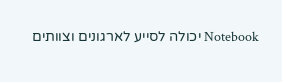Notebook יכולה לסייע לארגונים וצוותים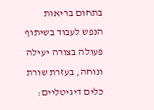בתחום בריאות הנפש לעבוד בשיתוף פעולה בצורה יעילה ונוחה, בעזרת שורת כלים דיגיטליים: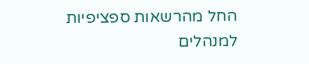החל מהרשאות ספציפיות למנהלים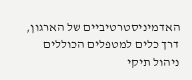האדמיניסטרטיביים של הארגון, דרך כלים למטפלים הכוללים ניהול תיקי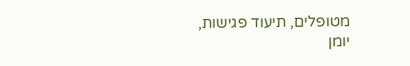מטופלים, תיעוד פגישות, יומן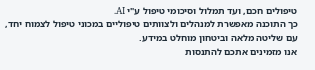טיפולים חכם, ועד תמלול וסיכומי טיפול ע"י AI.
כך התוכנה מאפשרת למנהלים ולצוותים טיפוליים במכוני טיפול לצמוח יחד, עם שליטה מלאה וביטחון מוחלט במידע.
אנו מזמינים אתכם להתנסות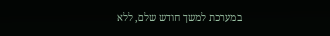במערכת למשך חודש שלם, ללא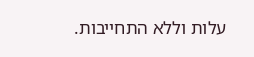עלות וללא התחייבות.